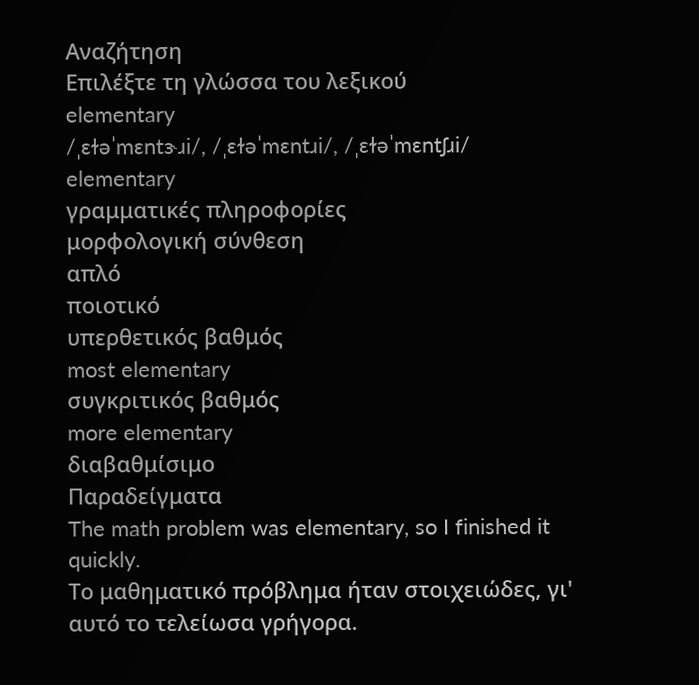Αναζήτηση
Επιλέξτε τη γλώσσα του λεξικού
elementary
/ˌɛɫəˈmɛntɝɹi/, /ˌɛɫəˈmɛntɹi/, /ˌɛɫəˈmɛntʃɹi/
elementary
γραμματικές πληροφορίες
μορφολογική σύνθεση
απλό
ποιοτικό
υπερθετικός βαθμός
most elementary
συγκριτικός βαθμός
more elementary
διαβαθμίσιμο
Παραδείγματα
The math problem was elementary, so I finished it quickly.
Το μαθηματικό πρόβλημα ήταν στοιχειώδες, γι' αυτό το τελείωσα γρήγορα.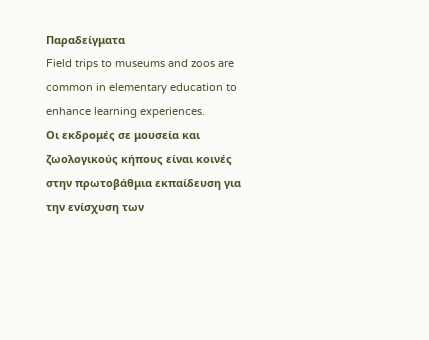Παραδείγματα
Field trips to museums and zoos are common in elementary education to enhance learning experiences.
Οι εκδρομές σε μουσεία και ζωολογικούς κήπους είναι κοινές στην πρωτοβάθμια εκπαίδευση για την ενίσχυση των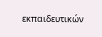εκπαιδευτικών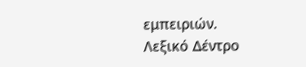εμπειριών.
Λεξικό Δέντρο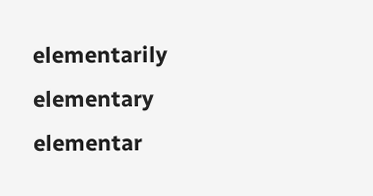elementarily
elementary
elementar